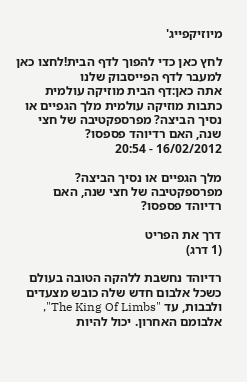מיוזיקפייג'

לחץ כאן כדי להפוך לדף הבית!לחצו כאן למעבר לדף הפייסבוק שלנו
אתה כאן:דף הבית מוזיקה עולמית כתבות מוזיקה עולמית מלך הגפיים או נסיך הביצה? מפרספקטיבה של חצי שנה, האם רדיוהד פספסו?
16/02/2012 - 20:54

מלך הגפיים או נסיך הביצה? מפרספקטיבה של חצי שנה, האם רדיוהד פספסו?

דרך את הפריט
(1 דרג)

רדיוהד נחשבת ללהקה הטובה בעולם כשכל אלבום חדש שלה כובש מצעדים ולבבות, עד "The King Of Limbs", אלבומם האחרון. יכול להיות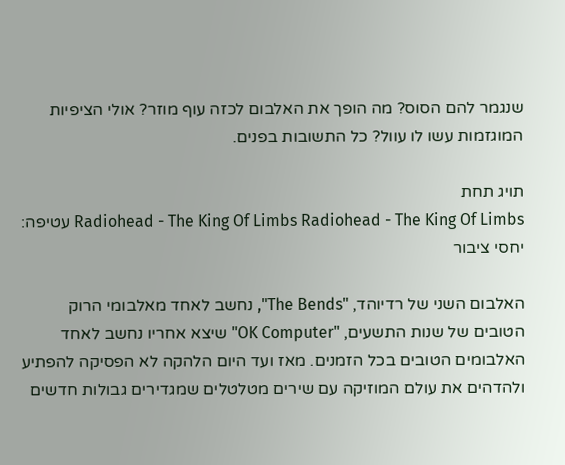שנגמר להם הסוס? מה הופך את האלבום לכזה עוף מוזר? אולי הציפיות המוגזמות עשו לו עוול? כל התשובות בפנים.

תויג תחת
Radiohead - The King Of Limbs Radiohead - The King Of Limbs עטיפה: יחסי ציבור

האלבום השני של רדיוהד, "The Bends", נחשב לאחד מאלבומי הרוק הטובים של שנות התשעים, "OK Computer" שיצא אחריו נחשב לאחד האלבומים הטובים בכל הזמנים. מאז ועד היום הלהקה לא הפסיקה להפתיע ולהדהים את עולם המוזיקה עם שירים מטלטלים שמגדירים גבולות חדשים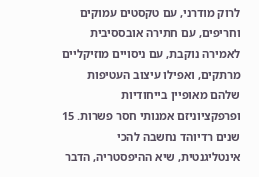לרוק מודרני, עם טקסטים עמוקים וחריפים, עם חתירה אובססיבית לאמירה נוקבת, עם ניסויים מוזיקליים מרתקים, ואפילו עיצוב העטיפות שלהם מאופיין בייחודיות ופרפקציוניזם אמנותי חסר פשרות. 15 שנים רדיוהד נחשבה להכי אינטליגנטית, שיא ההיפסטריה, הדבר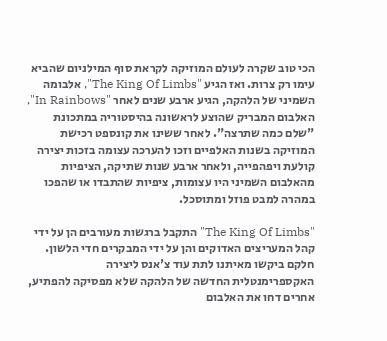הכי טוב שקרה לעולם המוזיקה לקראת סוף המילניום שהביא עימו רק צרות. ואז הגיע "The King Of Limbs", אלבומה השמיני של הלהקה, הגיע ארבע שנים לאחר "In Rainbows", האלבום המבריק שהוצע לראשונה בהיסטוריה במתכונת "שלם כמה שתרצה". לאחר ששינו את קונספט רכישת המוזיקה בשנות האלפיים וזכו להערכה עצומה בזכות יצירה קולעת ויפהפייה, ולאחר ארבע שנות שתיקה, הציפיות מהאלבום השמיני היו עצומות, ציפיות שהתבדו או שהפכו במהרה למבט פוזל ומתוסכל.

"The King Of Limbs" התקבל ברגשות מעורבים הן על ידי קהל המעריצים האדוקים והן על ידי המבקרים חדי הלשון. חלקם ביקשו מאיתנו לתת עוד צ'אנס ליצירה האקספרימנטלית החדשה של הלהקה שלא מפסיקה להפתיע, אחרים דחו את האלבום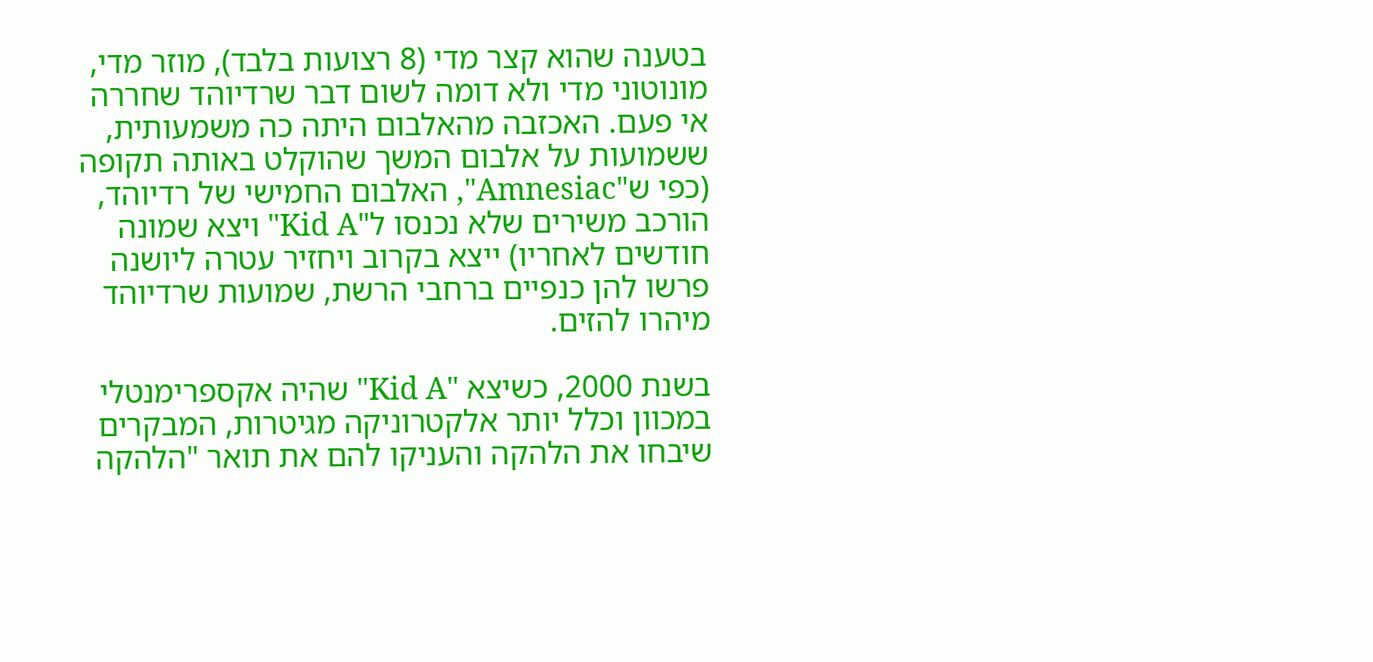בטענה שהוא קצר מדי (8 רצועות בלבד), מוזר מדי, מונוטוני מדי ולא דומה לשום דבר שרדיוהד שחררה אי פעם. האכזבה מהאלבום היתה כה משמעותית, ששמועות על אלבום המשך שהוקלט באותה תקופה (כפי ש"Amnesiac", האלבום החמישי של רדיוהד, הורכב משירים שלא נכנסו ל"Kid A" ויצא שמונה חודשים לאחריו) ייצא בקרוב ויחזיר עטרה ליושנה פרשו להן כנפיים ברחבי הרשת, שמועות שרדיוהד מיהרו להזים.

בשנת 2000, כשיצא "Kid A" שהיה אקספרימנטלי במכוון וכלל יותר אלקטרוניקה מגיטרות, המבקרים שיבחו את הלהקה והעניקו להם את תואר "הלהקה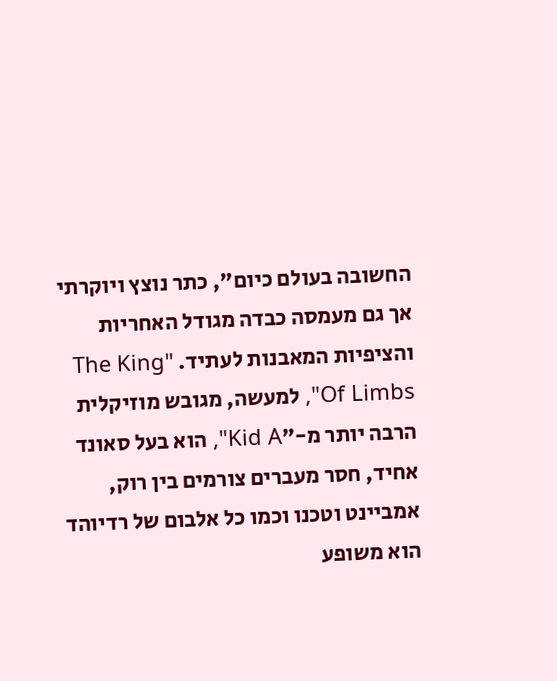החשובה בעולם כיום", כתר נוצץ ויוקרתי אך גם מעמסה כבדה מגודל האחריות והציפיות המאבנות לעתיד. "The King Of Limbs", למעשה, מגובש מוזיקלית הרבה יותר מ-"Kid A", הוא בעל סאונד אחיד, חסר מעברים צורמים בין רוק, אמביינט וטכנו וכמו כל אלבום של רדיוהד הוא משופע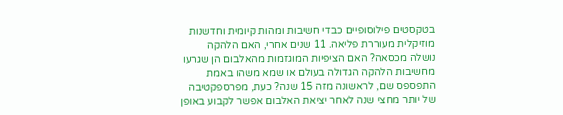בטקסטים פילוסופיים כבדי חשיבות ומהות קיומית וחדשנות מוזיקלית מעוררת פליאה. 11 שנים אחרי, האם הלהקה נושלה מכסאה? האם הציפיות המוגזמות מהאלבום הן שגרעו מחשיבות הלהקה הגדולה בעולם או שמא משהו באמת התפספס שם, לראשונה מזה 15 שנה? כעת, מפרספקטיבה של יותר מחצי שנה לאחר יציאת האלבום אפשר לקבוע באופן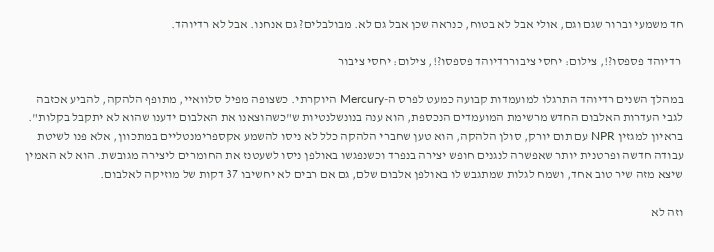חד משמעי וברור שגם וגם, אולי אבל לא בטוח, כנראה שכן אבל גם לא. מבולבלים? גם אנחנו. אבל לא רדיוהד.

 רדיוהד פספסו?!, צילום: יחסי ציבוררדיוהד פספסו?!, צילום: יחסי ציבור

במהלך השנים רדיוהד התרגלו למועמדות קבועה כמעט לפרס ה-Mercury היוקרתי. כשצופה מפיל סלוואיי, מתופף הלהקה, להביע אכזבה לגבי העדרות האלבום החדש מרשימת המועמדים הנכספת, הוא ענה בנונשלנטיות ש"כשהוצאנו את האלבום ידענו שהוא לא יתקבל בקלות". בראיון למגזין NPR עם תום יורק, סולן הלהקה, הוא טען שחברי הלהקה כלל לא ניסו להשמע אקספרימנטליים במתכוון, אלא פנו לשיטת עבודה חדשה ופרטנית יותר שאפשרה לנגנים חופש יצירה בנפרד וכשנפגשו באולפן ניסו לשעטנז את החומרים ליצירה מגובשת. הוא לא האמין שיצא מזה שיר טוב אחד, ושמח לגלות שמתגבש לו באולפן אלבום שלם, גם אם רבים לא יחשיבו 37 דקות של מוזיקה לאלבום.

וזה לא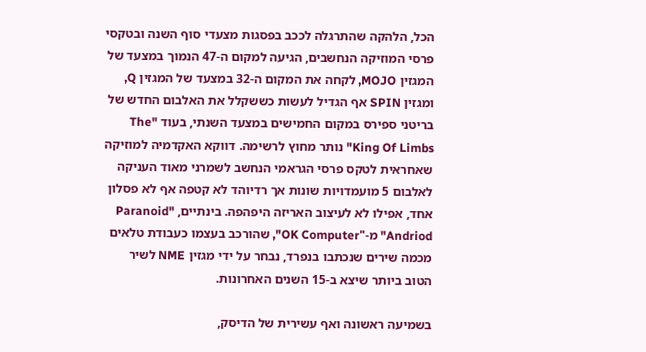הכל, הלהקה שהתרגלה לככב בפסגות מצעדי סוף השנה ובטקסי פרסי המוזיקה הנחשבים, הגיעה למקום ה-47 הנמוך במצעד של המגזין MOJO, לקחה את המקום ה-32 במצעד של המגזין Q, ומגזין SPIN אף הגדיל לעשות כששקלל את האלבום החדש של בריטני ספירס במקום החמישים במצעד השנתי, בעוד "The King Of Limbs" נותר מחוץ לרשימה. דווקא האקדמיה למוזיקה שאחראית לטקס פרסי הגראמי הנחשב לשמרני מאוד העניקה לאלבום 5 מועמדויות שונות אך רדיוהד לא קטפה אף לא פסלון אחד, אפילו לא לעיצוב האריזה היפהפה. בינתיים, "Paranoid Andriod" מ-"OK Computer", שהורכב בעצמו כעבודת טלאים מכמה שירים שנכתבו בנפרד, נבחר על ידי מגזין NME לשיר הטוב ביותר שיצא ב-15 השנים האחרונות.

בשמיעה ראשונה ואף עשירית של הדיסק,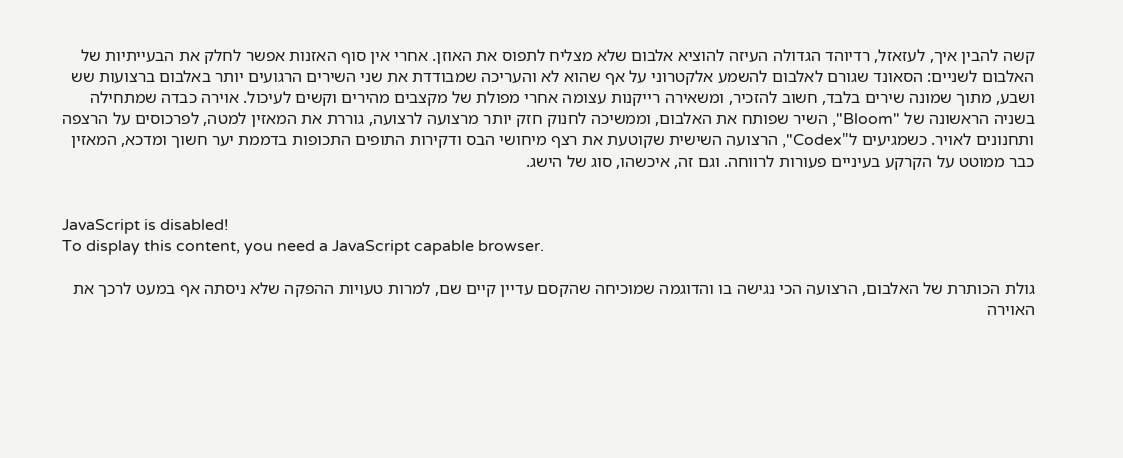קשה להבין איך, לעזאזל, רדיוהד הגדולה העיזה להוציא אלבום שלא מצליח לתפוס את האוזן. אחרי אין סוף האזנות אפשר לחלק את הבעייתיות של האלבום לשניים: הסאונד שגורם לאלבום להשמע אלקטרוני על אף שהוא לא והעריכה שמבודדת את שני השירים הרגועים יותר באלבום ברצועות שש ושבע, מתוך שמונה שירים בלבד, חשוב להזכיר, ומשאירה רייקנות עצומה אחרי מפולת של מקצבים מהירים וקשים לעיכול. אוירה כבדה שמתחילה בשניה הראשונה של "Bloom", השיר שפותח את האלבום, וממשיכה לחנוק חזק יותר מרצועה לרצועה, גוררת את המאזין למטה, לפרכוסים על הרצפה ותחנונים לאויר. כשמגיעים ל"Codex", הרצועה השישית שקוטעת את רצף מיחושי הבס ודקירות התופים התכופות בדממת יער חשוך ומדכא, המאזין כבר ממוטט על הקרקע בעיניים פעורות לרווחה. וגם זה, איכשהו, סוג של הישג.


JavaScript is disabled!
To display this content, you need a JavaScript capable browser.

גולת הכותרת של האלבום, הרצועה הכי נגישה בו והדוגמה שמוכיחה שהקסם עדיין קיים שם, למרות טעויות ההפקה שלא ניסתה אף במעט לרכך את האוירה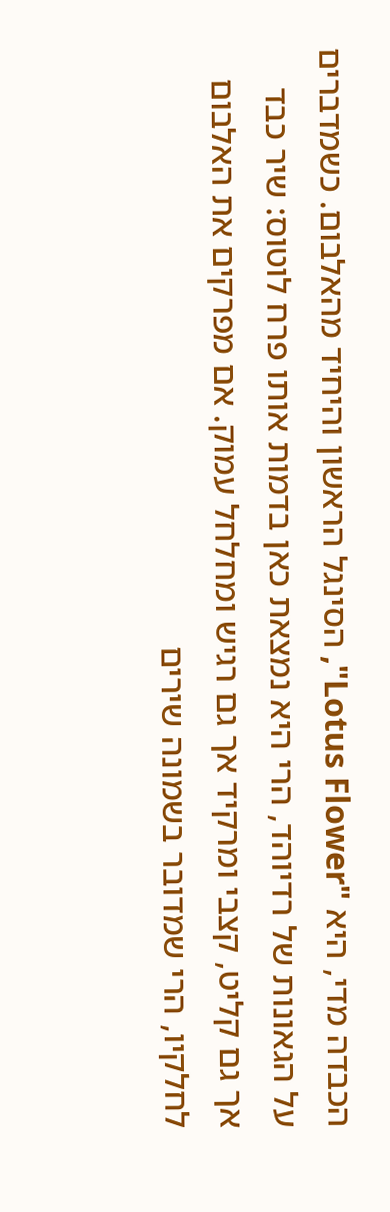הכבדה מדי, היא "Lotus Flower", הסינגל הראשון והיחיד מהאלבום. כשמדברים על הגאונות של רדיוהד, הרי היא נמצאת כאן בדמות אותו פרח לוטוס: שיר כבד אך גם קליט, קצבי ומרקיד אך גם רגיש ומחלחל עמוק. אם מפרקים את האלבום לחלקיו, הרי שמדובר בשמונה שירים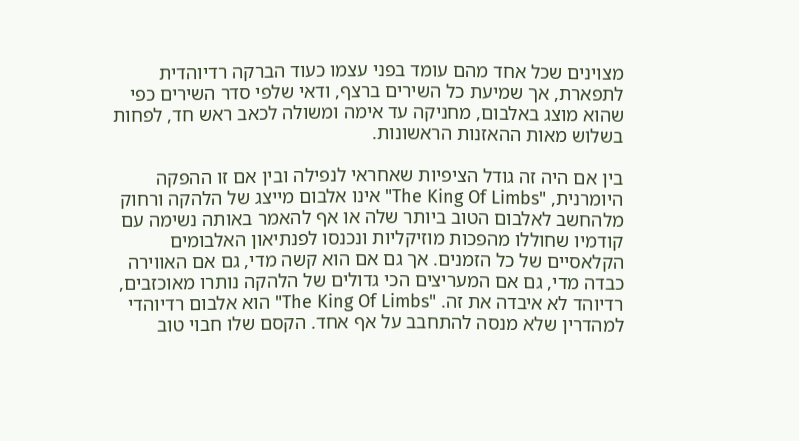מצוינים שכל אחד מהם עומד בפני עצמו כעוד הברקה רדיוהדית לתפארת, אך שמיעת כל השירים ברצף, ודאי שלפי סדר השירים כפי שהוא מוצג באלבום, מחניקה עד אימה ומשולה לכאב ראש חד, לפחות בשלוש מאות ההאזנות הראשונות.

בין אם היה זה גודל הציפיות שאחראי לנפילה ובין אם זו ההפקה היומרנית, "The King Of Limbs" אינו אלבום מייצג של הלהקה ורחוק מלהחשב לאלבום הטוב ביותר שלה או אף להאמר באותה נשימה עם קודמיו שחוללו מהפכות מוזיקליות ונכנסו לפנתיאון האלבומים הקלאסיים של כל הזמנים. אך גם אם הוא קשה מדי, גם אם האווירה כבדה מדי, גם אם המעריצים הכי גדולים של הלהקה נותרו מאוכזבים, רדיוהד לא איבדה את זה. "The King Of Limbs" הוא אלבום רדיוהדי למהדרין שלא מנסה להתחבב על אף אחד. הקסם שלו חבוי טוב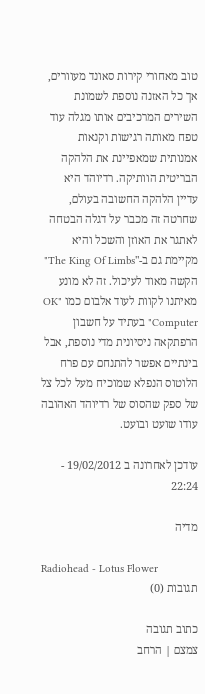טוב מאחורי קירות סאונד מעוורים, אך כל האזנה נוספת לשמונת השירים המרכיבים אותו מגלה עוד טפח מאותה רגישות וקנאות אמנותית שמאפיינת את הלהקה הבריטית הוותיקה. רדיוהד היא עדיין הלהקה החשובה בעולם, שחרטה זה מכבר על דגלה הבטחה לאתגר את האוזן והשכל והיא מקיימת גם ב-"The King Of Limbs" הקשה מאוד לעיכול. זה לא מונע מאיתנו לקוות לעוד אלבום כמו "OK Computer" בעתיד על חשבון הרפתקאה ניסיונית מדי נוספת, אבל בינתיים אפשר להתנחם עם פרח הלוטוס הנפלא שמוכיח מעל לכל צל של ספק שהסוס של רדיוהד האהובה עודו שועט ובועט.

עודכן לאחרונה ב 19/02/2012 - 22:24

מדיה

Radiohead - Lotus Flower
תגובות (0)

כתוב תגובה
צמצם | הרחב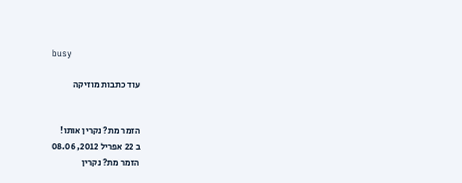busy

עוד כתבות מוזיקה


הזמר מת? נקרין אותו!
ב 22 אפריל 2012, 08.06
הזמר מת? נקרין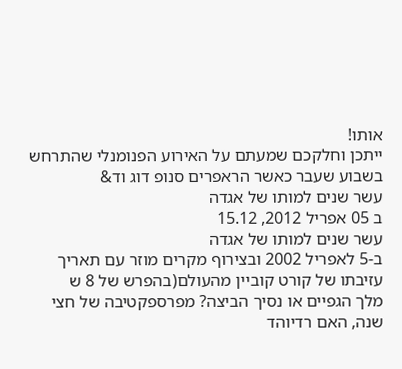אותו!
ייתכן וחלקכם שמעתם על האירוע הפנומנלי שהתרחש בשבוע שעבר כאשר הראפרים סנופ דוג וד&
עשר שנים למותו של אגדה
ב 05 אפריל 2012, 15.12
עשר שנים למותו של אגדה
ב-5 לאפריל 2002 ובצירוף מקרים מוזר עם תאריך עזיבתו של קורט קוביין מהעולם(בהפרש של 8 ש
מלך הגפיים או נסיך הביצה? מפרספקטיבה של חצי שנה, האם רדיוהד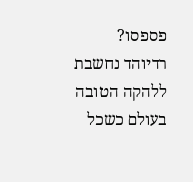פספסו?
רדיוהד נחשבת ללהקה הטובה בעולם כשכל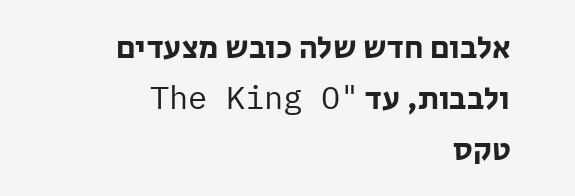אלבום חדש שלה כובש מצעדים ולבבות, עד "The King O
טקס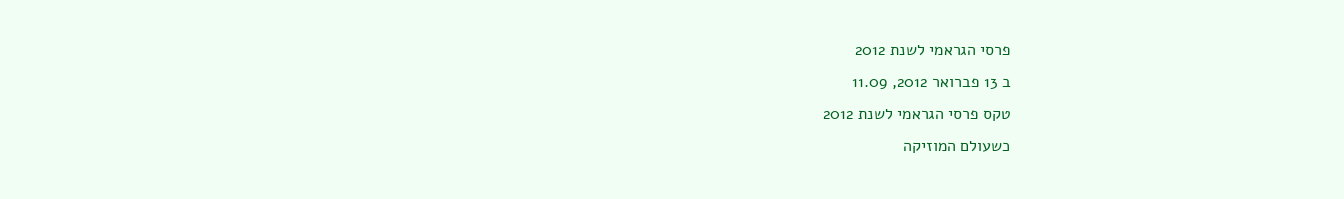פרסי הגראמי לשנת 2012
ב 13 פברואר 2012, 11.09
טקס פרסי הגראמי לשנת 2012
כשעולם המוזיקה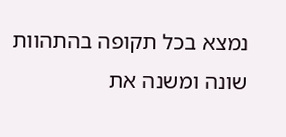נמצא בכל תקופה בהתהוות שונה ומשנה את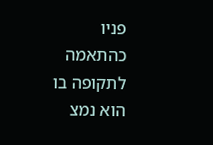פניו כהתאמה לתקופה בו הוא נמצ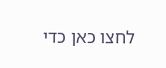לחצו כאן כדי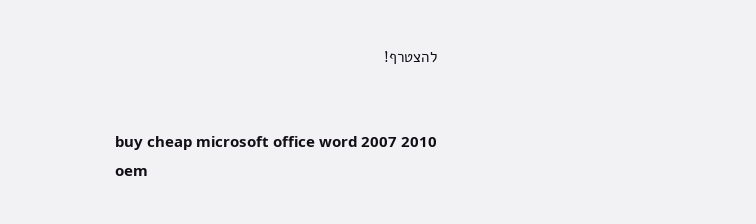להצטרף!


buy cheap microsoft office word 2007 2010 oem